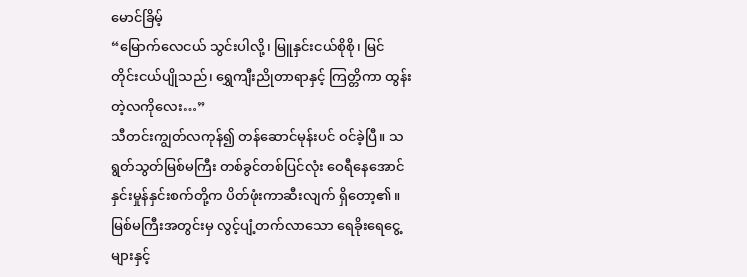မောင်ခြိမ့်
“မြောက်လေငယ် သွင်းပါလို့၊ မြူနှင်းငယ်စိုစို၊ မြင်တိုင်းငယ်ပျိုသည်၊ ရွှေကျီးညိုတာရာနှင့် ကြတ္တိကာ ထွန်းတဲ့လကိုလေး…”
သီတင်းကျွတ်လကုန်၍ တန်ဆောင်မုန်းပင် ဝင်ခဲ့ပြီ။ သရွတ်သွတ်မြစ်မကြီး တစ်ခွင်တစ်ပြင်လုံး ဝေရီနေအောင် နှင်းမှုန်နှင်းစက်တို့က ပိတ်ဖုံးကာဆီးလျက် ရှိတော့၏။
မြစ်မကြီးအတွင်းမှ လွင့်ပျံ့တက်လာသော ရေခိုးရေငွေ့များနှင့်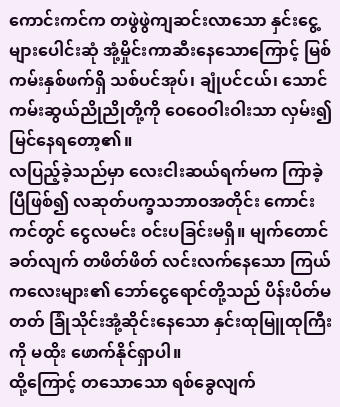ကောင်းကင်က တဖွဲဖွဲကျဆင်းလာသော နှင်းငွေ့များပေါင်းဆုံ အုံ့မှိုင်းကာဆီးနေသောကြောင့် မြစ်ကမ်းနှစ်ဖက်ရှိ သစ်ပင်အုပ်၊ ချုံပင်ငယ်၊ သောင်ကမ်းဆွယ်ညိုညိုတို့ကို ဝေဝေဝါးဝါးသာ လှမ်း၍ မြင်နေရတော့၏။
လပြည့်ခဲ့သည်မှာ လေးငါးဆယ်ရက်မက ကြာခဲ့ပြီဖြစ်၍ လဆုတ်ပက္ခသဘာဝအတိုင်း ကောင်းကင်တွင် ငွေလမင်း ဝင်းပခြင်းမရှိ။ မျက်တောင်ခတ်လျက် တဖိတ်ဖိတ် လင်းလက်နေသော ကြယ်ကလေးများ၏ ဘော်ငွေရောင်တို့သည် ပိန်းပိတ်မတတ် ခြုံသိုင်းအုံ့ဆိုင်းနေသော နှင်းထုမြူထုကြီးကို မထိုး ဖောက်နိုင်ရှာပါ။
ထို့ကြောင့် တသောသော ရစ်ခွေလျက်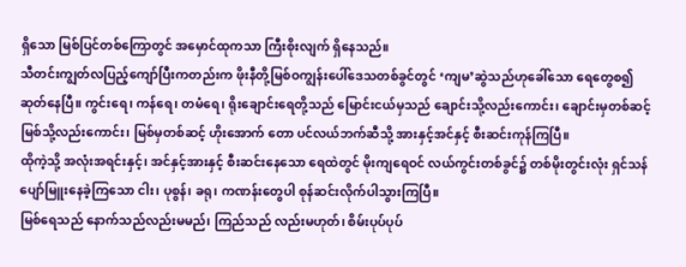ရှိသော မြစ်ပြင်တစ်ကြောတွင် အမှောင်ထုကသာ ကြီးစိုးလျက် ရှိနေသည်။
သီတင်းကျွတ်လပြည့်ကျော်ပြီးကတည်းက ဖိုးနီတို့မြစ်ဝကျွန်းပေါ်ဒေသတစ်ခွင်တွင် ‘ကျမ’ဆွဲသည်ဟုခေါ်သော ရေတွေစ၍ဆုတ်နေပြီ။ ကွင်းရေ၊ ကန်ရေ၊ တမံရေ၊ ရိုးချောင်းရေတို့သည် မြောင်းငယ်မှသည် ချောင်းသို့လည်းကောင်း၊ ချောင်းမှတစ်ဆင့် မြစ်သို့လည်းကောင်း၊ မြစ်မှတစ်ဆင့် ဟိုးအောက် တော ပင်လယ်ဘက်ဆီသို့ အားနှင့်အင်နှင့် စီးဆင်းကုန်ကြပြီ။
ထိုကဲ့သို့ အလုံးအရင်းနှင့်၊ အင်နှင့်အားနှင့် စီးဆင်းနေသော ရေထဲတွင် မိုးကျရေဝင် လယ်ကွင်းတစ်ခွင်၌ တစ်မိုးတွင်းလုံး ရှင်သန်ပျော်မြူးနေခဲ့ကြသော ငါး၊ ပုစွန်၊ ခရု၊ ကဏန်းတွေပါ စုန်ဆင်းလိုက်ပါသွားကြပြီ။
မြစ်ရေသည် နောက်သည်လည်းမမည်၊ ကြည်သည် လည်းမဟုတ်၊ စိမ်းပုပ်ပုပ်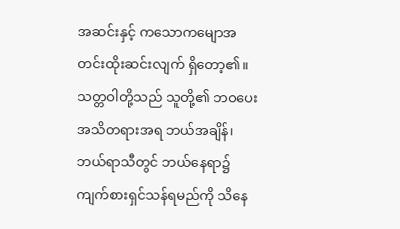အဆင်းနှင့် ကသောကမျောအတင်းထိုးဆင်းလျက် ရှိတော့၏။
သတ္တဝါတို့သည် သူတို့၏ ဘဝပေးအသိတရားအရ ဘယ်အချိန်၊ ဘယ်ရာသီတွင် ဘယ်နေရာ၌ ကျက်စားရှင်သန်ရမည်ကို သိနေ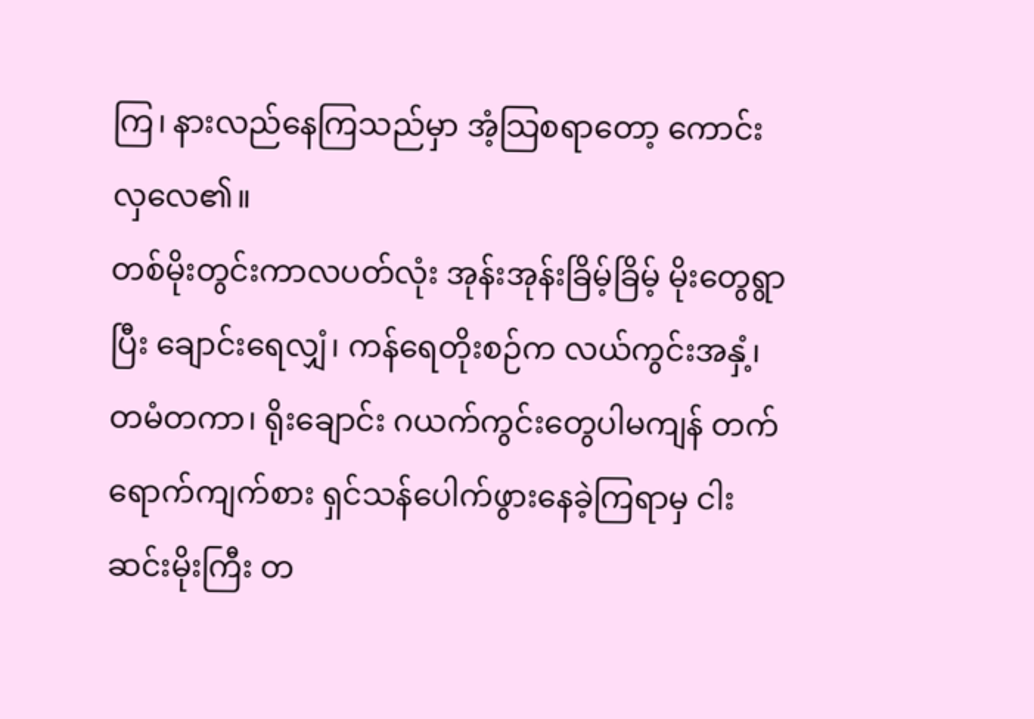ကြ၊ နားလည်နေကြသည်မှာ အံ့သြစရာတော့ ကောင်းလှလေ၏။
တစ်မိုးတွင်းကာလပတ်လုံး အုန်းအုန်းခြိမ့်ခြိမ့် မိုးတွေရွာပြီး ချောင်းရေလျှံ၊ ကန်ရေတိုးစဉ်က လယ်ကွင်းအနှံ့၊ တမံတကာ၊ ရိုးချောင်း ဂယက်ကွင်းတွေပါမကျန် တက်ရောက်ကျက်စား ရှင်သန်ပေါက်ဖွားနေခဲ့ကြရာမှ ငါးဆင်းမိုးကြီး တ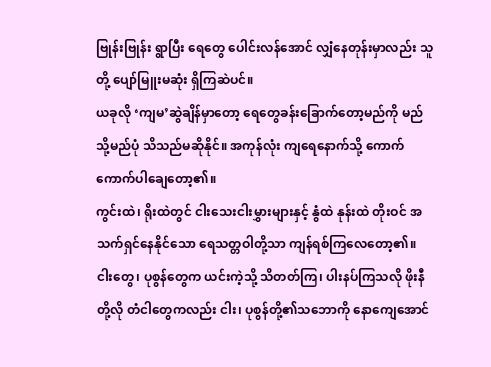ဗြုန်းဗြုန်း ရွာပြီး ရေတွေ ပေါင်းလန်အောင် လျှံနေတုန်းမှာလည်း သူတို့ ပျော်မြူးမဆုံး ရှိကြဆဲပင်။
ယခုလို ‘ကျမ’ဆွဲချိန်မှာတော့ ရေတွေခန်းခြောက်တော့မည်ကို မည်သို့မည်ပုံ သိသည်မဆိုနိုင်။ အကုန်လုံး ကျရေနောက်သို့ ကောက်ကောက်ပါချေတော့၏။
ကွင်းထဲ၊ ရိုးထဲတွင် ငါးသေးငါးမွှားများနှင့် နွံထဲ နုန်းထဲ တိုးဝင် အသက်ရှင်နေနိုင်သော ရေသတ္တဝါတို့သာ ကျန်ရစ်ကြလေတော့၏။
ငါးတွေ၊ ပုစွန်တွေက ယင်းကဲ့သို့ သိတတ်ကြ၊ ပါးနပ်ကြသလို ဖိုးနီတို့လို တံငါတွေကလည်း ငါး၊ ပုစွန်တို့၏သဘောကို နောကျေအောင်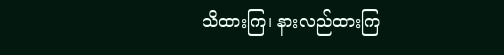သိထားကြ၊ နားလည်ထားကြ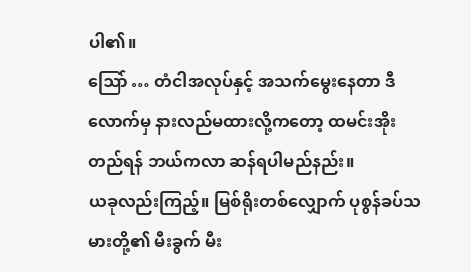ပါ၏။
ဩော် … တံငါအလုပ်နှင့် အသက်မွေးနေတာ ဒီလောက်မှ နားလည်မထားလို့ကတော့ ထမင်းအိုးတည်ရန် ဘယ်ကလာ ဆန်ရပါမည်နည်း။
ယခုလည်းကြည့်။ မြစ်ရိုးတစ်လျှောက် ပုစွန်ခပ်သမားတို့၏ မီးခွက် မီး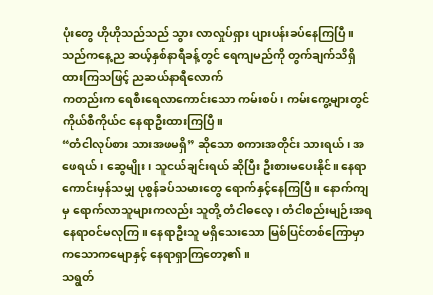ပုံးတွေ ဟိုဟိုသည်သည် သွား လာလှုပ်ရှား ပျားပန်းခပ်နေကြပြီ။
သည်ကနေ့ည ဆယ့်နှစ်နာရီခန့်တွင် ရေကျမည်ကို တွက်ချက်သိရှိထားကြသဖြင့် ညဆယ်နာရီလောက်
ကတည်းက ရေစီးရေလာကောင်းသော ကမ်းစပ်၊ ကမ်းကွေ့များတွင် ကိုယ်စီကိုယ်င နေရာဦးထားကြပြီ။
“တံငါလုပ်စား သားအဖမရှိ” ဆိုသော စကားအတိုင်း သားရယ်၊ အဖေရယ်၊ ဆွေမျိုး၊ သူငယ်ချင်းရယ် ဆိုပြီး ဦးစားမပေးနိုင်။ နေရာကောင်းမှန်သမျှ ပုစွန်ခပ်သမားတွေ ရောက်နှင့်နေကြပြီ။ နောက်ကျမှ ရောက်လာသူများကလည်း သူတို့ တံငါဓလေ့၊ တံငါစည်းမျဉ်းအရ နေရာဝင်မလုကြ။ နေရာဦးသူ မရှိသေးသော မြစ်ပြင်တစ်ကြောမှာ ကသောကမျောနှင့် နေရာရှာကြတော့၏။
သရွတ်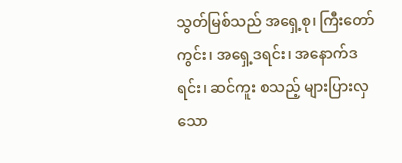သွတ်မြစ်သည် အရှေ့စု၊ ကြီးတော်ကွင်း၊ အရှေ့ဒရင်း၊ အနောက်ဒရင်း၊ ဆင်ကူး စသည့် များပြားလှသော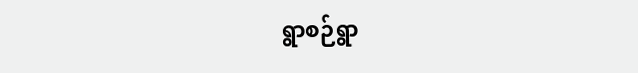ရွာစဉ်ရွာ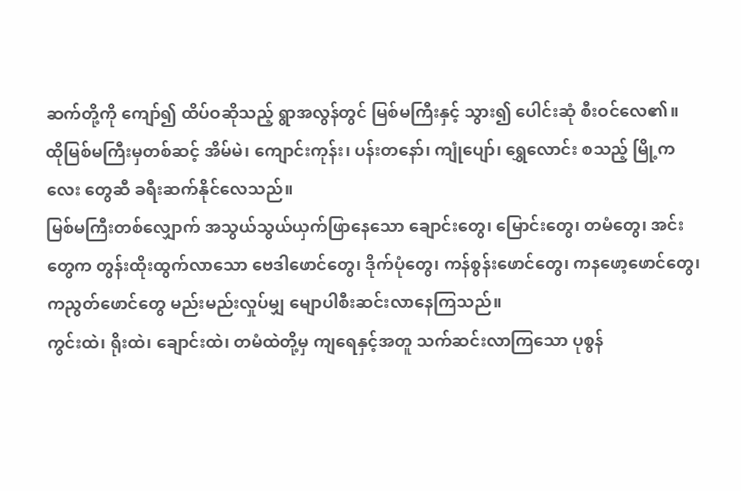ဆက်တို့ကို ကျော်၍ ထိပ်ဝဆိုသည့် ရွာအလွန်တွင် မြစ်မကြီးနှင့် သွား၍ ပေါင်းဆုံ စီးဝင်လေ၏။
ထိုမြစ်မကြီးမှတစ်ဆင့် အိမ်မဲ၊ ကျောင်းကုန်း၊ ပန်းတနော်၊ ကျုံပျော်၊ ရွှေလောင်း စသည့် မြို့ကလေး တွေဆီ ခရီးဆက်နိုင်လေသည်။
မြစ်မကြီးတစ်လျှောက် အသွယ်သွယ်ယှက်ဖြာနေသော ချောင်းတွေ၊ မြောင်းတွေ၊ တမံတွေ၊ အင်းတွေက တွန်းထိုးထွက်လာသော ဗေဒါဖောင်တွေ၊ ဒိုက်ပုံတွေ၊ ကန်စွန်းဖောင်တွေ၊ ကနဖော့ဖောင်တွေ၊ ကညွတ်ဖောင်တွေ မည်းမည်းလှုပ်မျှ မျောပါစီးဆင်းလာနေကြသည်။
ကွင်းထဲ၊ ရိုးထဲ၊ ချောင်းထဲ၊ တမံထဲတို့မှ ကျရေနှင့်အတူ သက်ဆင်းလာကြသော ပုစွန်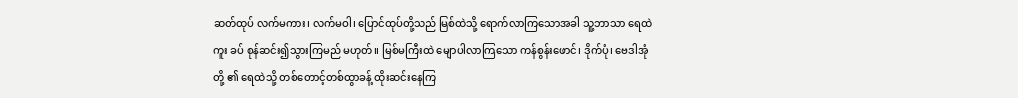ဆတ်ထုပ် လက်မကား၊ လက်မဝါ၊ ပြောင်ထုပ်တို့သည် မြစ်ထဲသို့ ရောက်လာကြသောအခါ သူ့ဘာသာ ရေထဲကူး ခပ် စုန်ဆင်း၍သွားကြမည် မဟုတ်။ မြစ်မကြီးထဲ မျောပါလာကြသော ကန်စွန်းဖောင်၊ ဒိုက်ပုံ၊ ဗေဒါအုံတို့ ၏ ရေထဲသို့ တစ်တောင့်တစ်ထွာခန့် ထိုးဆင်းနေကြ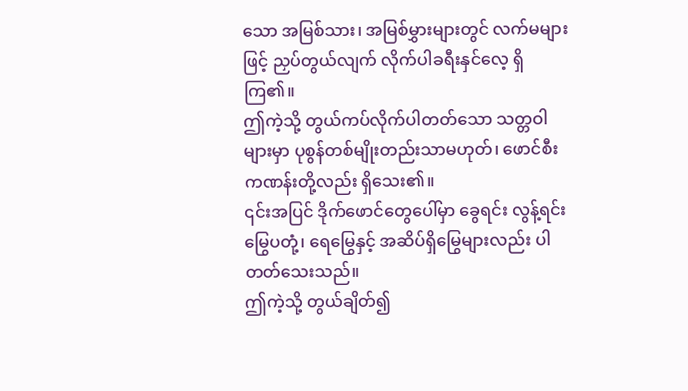သော အမြစ်သား၊ အမြစ်မွှားများတွင် လက်မများဖြင့် ညှပ်တွယ်လျက် လိုက်ပါခရီးနှင်လေ့ ရှိကြ၏။
ဤကဲ့သို့ တွယ်ကပ်လိုက်ပါတတ်သော သတ္တဝါများမှာ ပုစွန်တစ်မျိုးတည်းသာမဟုတ်၊ ဖောင်စီးကဏန်းတို့လည်း ရှိသေး၏။
၎င်းအပြင် ဒိုက်ဖောင်တွေပေါ်မှာ ခွေရင်း လွန့်ရင်း မြွေပတုံ့၊ ရေမြွေနှင့် အဆိပ်ရှိမြွေများလည်း ပါတတ်သေးသည်။
ဤကဲ့သို့ တွယ်ချိတ်၍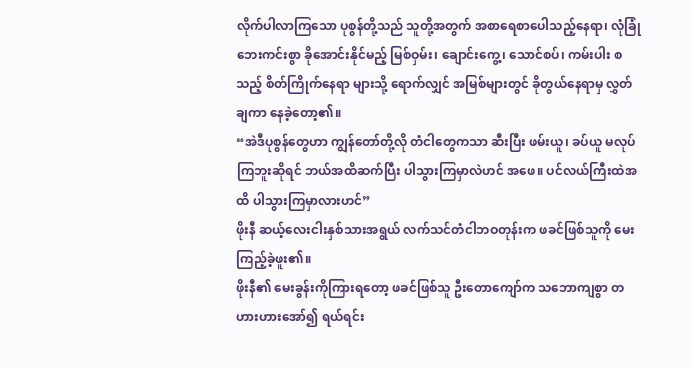လိုက်ပါလာကြသော ပုစွန်တို့သည် သူတို့အတွက် အစာရေစာပေါသည့်နေရာ၊ လုံခြုံဘေးကင်းစွာ ခိုအောင်းနိုင်မည့် မြစ်ဝှမ်း၊ ချောင်းကွေ့၊ သောင်စပ်၊ ကမ်းပါး စသည့် စိတ်ကြိုက်နေရာ များသို့ ရောက်လျှင် အမြစ်များတွင် ခိုတွယ်နေရာမှ လွှတ်ချကာ နေခဲ့တော့၏။
“အဲဒီပုစွန်တွေဟာ ကျွန်တော်တို့လို တံငါတွေကသာ ဆီးပြီး ဖမ်းယူ၊ ခပ်ယူ မလုပ်ကြဘူးဆိုရင် ဘယ်အထိဆက်ပြီး ပါသွားကြမှာလဲဟင် အဖေ။ ပင်လယ်ကြီးထဲအထိ ပါသွားကြမှာလားဟင်”
ဖိုးနီ ဆယ့်လေးငါးနှစ်သားအရွယ် လက်သင်တံငါဘဝတုန်းက ဖခင်ဖြစ်သူကို မေးကြည့်ခဲ့ဖူး၏။
ဖိုးနီ၏ မေးခွန်းကိုကြားရတော့ ဖခင်ဖြစ်သူ ဦးတောကျော်က သဘောကျစွာ တဟားဟားအော်၍ ရယ်ရင်း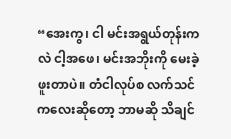“အေးကွ၊ ငါ မင်းအရွယ်တုန်းကလဲ ငါ့အဖေ၊ မင်းအဘိုးကို မေးခဲ့ဖူးတာပဲ။ တံငါလုပ်စ လက်သင် ကလေးဆိုတော့ ဘာမဆို သိချင်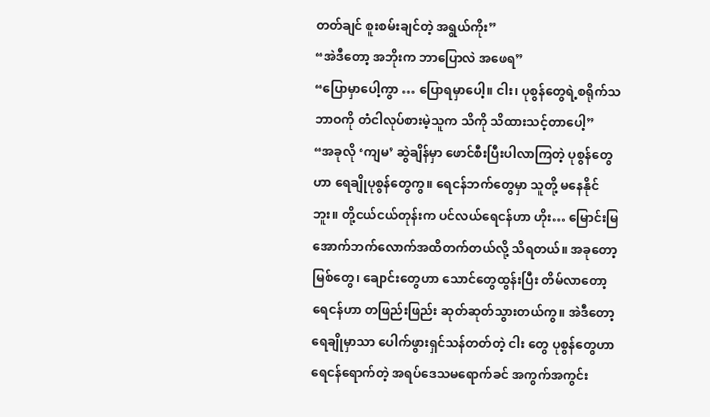တတ်ချင် စူးစမ်းချင်တဲ့ အရွယ်ကိုး”
“အဲဒီတော့ အဘိုးက ဘာပြောလဲ အဖေရ”
“ပြောမှာပေါ့ကွာ … ပြောရမှာပေါ့။ ငါး၊ ပုစွန်တွေရဲ့စရိုက်သဘာဝကို တံငါလုပ်စားမဲ့သူက သိကို သိထားသင့်တာပေါ့”
“အခုလို ‘ကျမ’ ဆွဲချိန်မှာ ဖောင်စီးပြီးပါလာကြတဲ့ ပုစွန်တွေဟာ ရေချိုပုစွန်တွေကွ။ ရေငန်ဘက်တွေမှာ သူတို့ မနေနိုင်ဘူး။ တို့ငယ်ငယ်တုန်းက ပင်လယ်ရေငန်ဟာ ဟိုး… မြောင်းမြအောက်ဘက်လောက်အထိတက်တယ်လို့ သိရတယ်။ အခုတော့ မြစ်တွေ၊ ချောင်းတွေဟာ သောင်တွေထွန်းပြီး တိမ်လာတော့ ရေငန်ဟာ တဖြည်းဖြည်း ဆုတ်ဆုတ်သွားတယ်ကွ။ အဲဒီတော့ ရေချိုမှာသာ ပေါက်ဖွားရှင်သန်တတ်တဲ့ ငါး တွေ ပုစွန်တွေဟာ ရေငန်ရောက်တဲ့ အရပ်ဒေသမရောက်ခင် အကွက်အကွင်း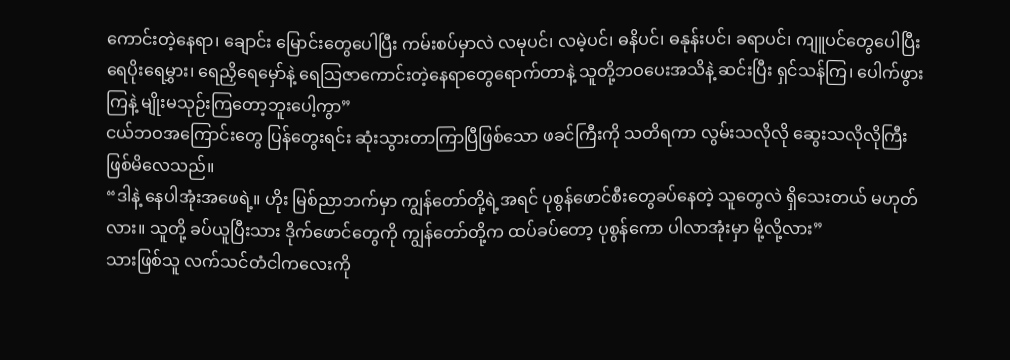ကောင်းတဲ့နေရာ၊ ချောင်း မြောင်းတွေပေါပြီး ကမ်းစပ်မှာလဲ လမုပင်၊ လမဲ့ပင်၊ ဓနိပင်၊ ဓနုန်းပင်၊ ခရာပင်၊ ကျူပင်တွေပေါပြီး ရေပိုးရေမွှား၊ ရေညှိရေမှော်နဲ့ ရေသြဇာကောင်းတဲ့နေရာတွေရောက်တာနဲ့ သူတို့ဘဝပေးအသိနဲ့ ဆင်းပြီး ရှင်သန်ကြ၊ ပေါက်ဖွားကြနဲ့ မျိုးမသုဉ်းကြတော့ဘူးပေါ့ကွာ”
ငယ်ဘဝအကြောင်းတွေ ပြန်တွေးရင်း ဆုံးသွားတာကြာပြီဖြစ်သော ဖခင်ကြီးကို သတိရကာ လွမ်းသလိုလို ဆွေးသလိုလိုကြီး ဖြစ်မိလေသည်။
“ဒါနဲ့ နေပါအုံးအဖေရဲ့။ ဟိုး မြစ်ညာဘက်မှာ ကျွန်တော်တို့ရဲ့အရင် ပုစွန်ဖောင်စီးတွေခပ်နေတဲ့ သူတွေလဲ ရှိသေးတယ် မဟုတ်လား။ သူတို့ ခပ်ယူပြီးသား ဒိုက်ဖောင်တွေကို ကျွန်တော်တို့က ထပ်ခပ်တော့ ပုစွန်ကော ပါလာအုံးမှာ မို့လို့လား”
သားဖြစ်သူ လက်သင်တံငါကလေးကို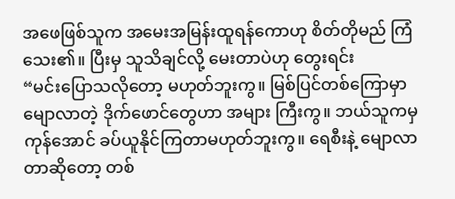အဖေဖြစ်သူက အမေးအမြန်းထူရန်ကောဟု စိတ်တိုမည် ကြံသေး၏။ ပြီးမှ သူသိချင်လို့ မေးတာပဲဟု တွေးရင်း
“မင်းပြောသလိုတော့ မဟုတ်ဘူးကွ။ မြစ်ပြင်တစ်ကြောမှာ မျောလာတဲ့ ဒိုက်ဖောင်တွေဟာ အများ ကြီးကွ။ ဘယ်သူကမှ ကုန်အောင် ခပ်ယူနိုင်ကြတာမဟုတ်ဘူးကွ။ ရေစီးနဲ့ မျောလာတာဆိုတော့ တစ်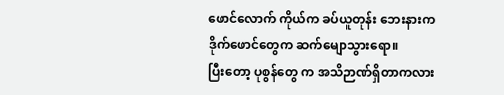ဖောင်လောက် ကိုယ်က ခပ်ယူတုန်း ဘေးနားက ဒိုက်ဖောင်တွေက ဆက်မျောသွားရော။
ပြီးတော့ ပုစွန်တွေ က အသိဉာဏ်ရှိတာကလား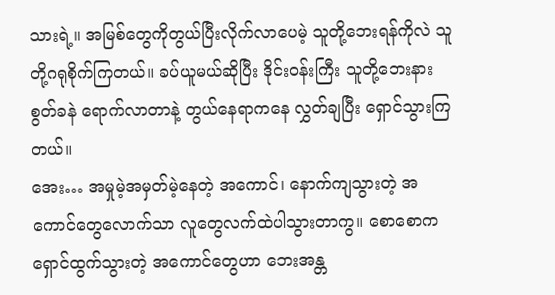သားရဲ့။ အမြစ်တွေကိုတွယ်ပြီးလိုက်လာပေမဲ့ သူတို့ဘေးရန်ကိုလဲ သူတို့ဂရုစိုက်ကြတယ်။ ခပ်ယူမယ်ဆိုပြီး ဒိုင်းဝန်းကြီး သူတို့ဘေးနား စွတ်ခနဲ ရောက်လာတာနဲ့ တွယ်နေရာကနေ လွှတ်ချပြီး ရှောင်သွားကြတယ်။
အေး… အမှုမဲ့အမှတ်မဲ့နေတဲ့ အကောင်၊ နောက်ကျသွားတဲ့ အကောင်တွေလောက်သာ လူတွေလက်ထဲပါသွားတာကွ။ စောစောက ရှောင်ထွက်သွားတဲ့ အကောင်တွေဟာ ဘေးအန္တ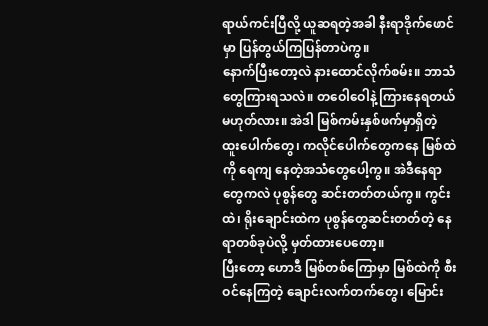ရာယ်ကင်းပြီလို့ ယူဆရတဲ့အခါ နီးရာဒိုက်ဖောင်မှာ ပြန်တွယ်ကြပြန်တာပဲကွ။
နောက်ပြီးတော့လဲ နားထောင်လိုက်စမ်း။ ဘာသံတွေကြားရသလဲ။ တဝေါဝေါနဲ့ ကြားနေရတယ် မဟုတ်လား။ အဲဒါ မြစ်ကမ်းနှစ်ဖက်မှာရှိတဲ့ ထူးပေါက်တွေ၊ ကလိုင်ပေါက်တွေကနေ မြစ်ထဲကို ရေကျ နေတဲ့အသံတွေပေါ့ကွ။ အဲဒီနေရာတွေကလဲ ပုစွန်တွေ ဆင်းတတ်တယ်ကွ။ ကွင်းထဲ၊ ရိုးချောင်းထဲက ပုစွန်တွေဆင်းတတ်တဲ့ နေရာတစ်ခုပဲလို့ မှတ်ထားပေတော့။
ပြီးတော့ ဟောဒီ မြစ်တစ်ကြောမှာ မြစ်ထဲကို စီးဝင်နေကြတဲ့ ချောင်းလက်တက်တွေ၊ မြောင်း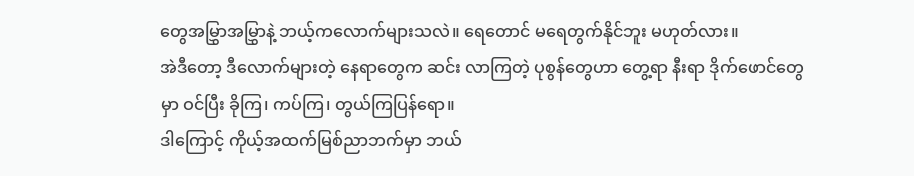တွေအမြွှာအမြွှာနဲ့ ဘယ့်ကလောက်များသလဲ။ ရေတောင် မရေတွက်နိုင်ဘူး မဟုတ်လား။
အဲဒီတော့ ဒီလောက်များတဲ့ နေရာတွေက ဆင်း လာကြတဲ့ ပုစွန်တွေဟာ တွေ့ရာ နီးရာ ဒိုက်ဖောင်တွေမှာ ဝင်ပြီး ခိုကြ၊ ကပ်ကြ၊ တွယ်ကြပြန်ရော။
ဒါကြောင့် ကိုယ့်အထက်မြစ်ညာဘက်မှာ ဘယ်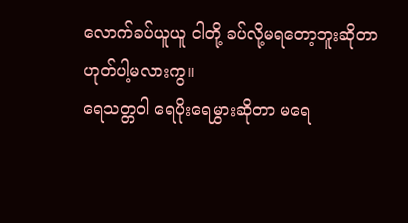လောက်ခပ်ယူယူ ငါတို့ ခပ်လို့မရတော့ဘူးဆိုတာ ဟုတ်ပါ့မလားကွ။
ရေသတ္တဝါ ရေပိုးရေမွှားဆိုတာ မရေ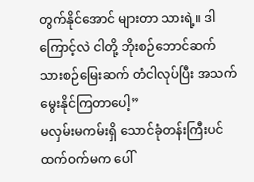တွက်နိုင်အောင် များတာ သားရဲ့။ ဒါကြောင့်လဲ ငါတို့ ဘိုးစဉ်ဘောင်ဆက် သားစဉ်မြေးဆက် တံငါလုပ်ပြီး အသက်မွေးနိုင်ကြတာပေါ့”
မလှမ်းမကမ်းရှိ သောင်ခုံတန်းကြီးပင် ထက်ဝက်မက ပေါ်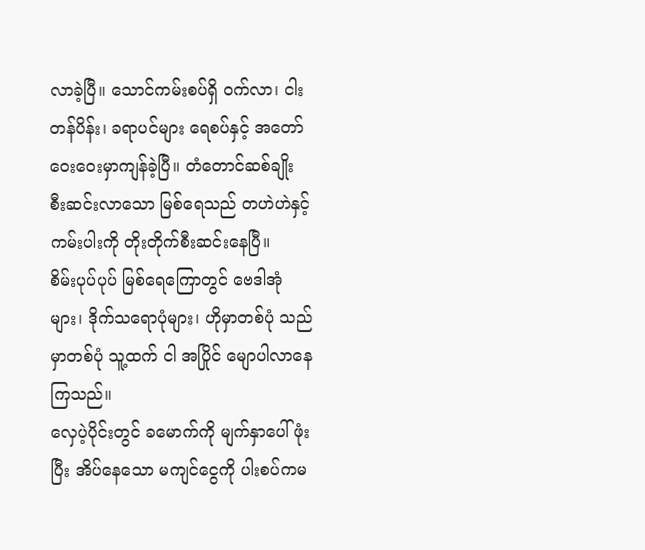လာခဲ့ပြီ။ သောင်ကမ်းစပ်ရှိ ဝက်လာ၊ ငါးတန်ပိန်း၊ ခရာပင်များ ရေစပ်နှင့် အတော်ဝေးဝေးမှာကျန်ခဲ့ပြီ။ တံတောင်ဆစ်ချိုး စီးဆင်းလာသော မြစ်ရေသည် တဟဲဟဲနှင့် ကမ်းပါးကို တိုးတိုက်စီးဆင်းနေပြီ။
စိမ်းပုပ်ပုပ် မြစ်ရေကြောတွင် ဗေဒါအုံများ၊ ဒိုက်သရောပုံများ၊ ဟိုမှာတစ်ပုံ သည်မှာတစ်ပုံ သူ့ထက် ငါ အပြိုင် မျောပါလာနေကြသည်။
လှေပဲ့ပိုင်းတွင် ခမောက်ကို မျက်နှာပေါ်ဖုံးပြီး အိပ်နေသော မကျင်ငွေကို ပါးစပ်ကမ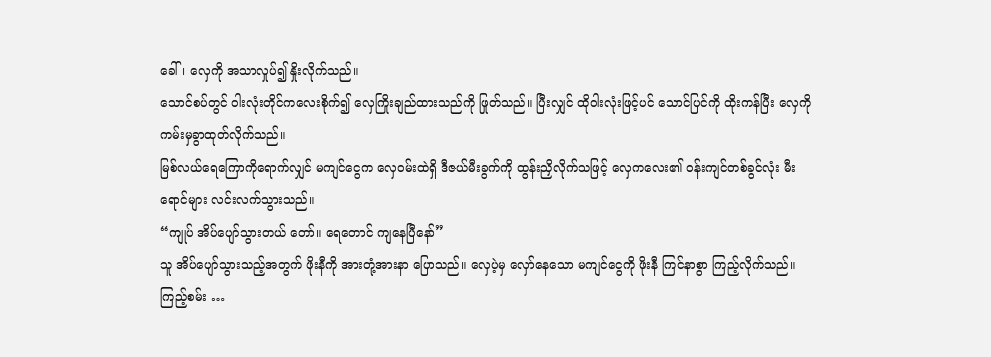ခေါ်၊ လှေကို အသာလှုပ်၍ နှိုးလိုက်သည်။
သောင်စပ်တွင် ဝါးလုံးတိုင်ကလေးစိုက်၍ လှေကြိုးချည်ထားသည်ကို ဖြုတ်သည်။ ပြီးလျှင် ထိုဝါးလုံးဖြင့်ပင် သောင်ပြင်ကို ထိုးကန်ပြီး လှေကို ကမ်းမှခွာထုတ်လိုက်သည်။
မြစ်လယ်ရေကြောကိုရောက်လျှင် မကျင်ငွေက လှေဝမ်းထဲရှိ ဒီဇယ်မီးခွက်ကို ထွန်းညှိလိုက်သဖြင့် လှေကလေး၏ ဝန်းကျင်တစ်ခွင်လုံး မီးရောင်များ လင်းလက်သွားသည်။
“ကျုပ် အိပ်ပျော်သွားတယ် တော်။ ရေတောင် ကျနေပြီနော်”
သူ အိပ်ပျော်သွားသည့်အတွက် ဖိုးနီကို အားတုံ့အားနာ ပြောသည်။ လှေပဲ့မှ လှော်နေသော မကျင်ငွေကို ဖိုးနီ ကြင်နာစွာ ကြည့်လိုက်သည်။
ကြည့်စမ်း …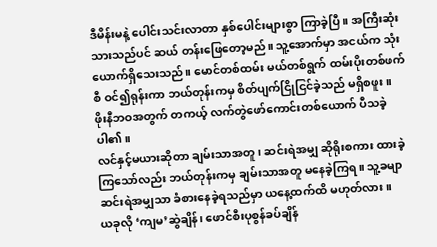ဒီမိန်းမနဲ့ ပေါင်းသင်းလာတာ နှစ်ပေါင်းများစွာ ကြာခဲ့ပြီ။ အကြီးဆုံးသားသည်ပင် ဆယ် တန်းဖြေတော့မည်။ သူ့အောက်မှာ အငယ်က သုံးယောက်ရှိသေးသည်။ မောင်တစ်ထမ်း မယ်တစ်ရွက် ထမ်းပိုးတစ်ဖက်စီ ဝင်၍ရုန်းကာ ဘယ်တုန်းကမှ စိတ်ပျက်ငြိုငြင်ခဲ့သည် မရှိစဖူး။
ဖိုးနီဘဝအတွက် တကယ့် လက်တွဲဖော်ကောင်းတစ်ယောက် ပီသခဲ့ပါ၏။
လင်နှင့်မယားဆိုတာ ချမ်းသာအတူ၊ ဆင်းရဲအမျှ ဆိုရိုးစကား ထားခဲ့ကြသော်လည်း ဘယ်တုန်းကမှ ချမ်းသာအတူ မနေခဲ့ကြရ။ သူ့ခမျာ ဆင်းရဲအမျှသာ ခံစားနေခဲ့ရသည်မှာ ယနေ့ထက်ထိ မဟုတ်လား။
ယခုလို ‘ကျမ’ဆွဲချိန်၊ ဖောင်စီးပုစွန်ခပ်ချိန်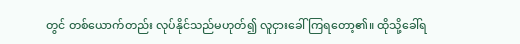တွင် တစ်ယောက်တည်း လုပ်နိုင်သည်မဟုတ်၍ လူငှားခေါ် ကြရတော့၏။ ထိုသို့ခေါ်ရ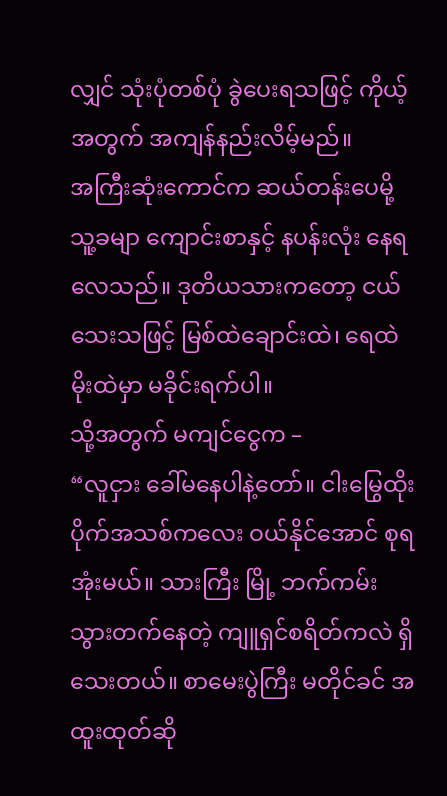လျှင် သုံးပုံတစ်ပုံ ခွဲပေးရသဖြင့် ကိုယ့်အတွက် အကျန်နည်းလိမ့်မည်။
အကြီးဆုံးကောင်က ဆယ်တန်းပေမို့ သူ့ခမျာ ကျောင်းစာနှင့် နပန်းလုံး နေရလေသည်။ ဒုတိယသားကတော့ ငယ်သေးသဖြင့် မြစ်ထဲချောင်းထဲ၊ ရေထဲမိုးထဲမှာ မခိုင်းရက်ပါ။
သို့အတွက် မကျင်ငွေက –
“လူငှား ခေါ်မနေပါနဲ့တော်။ ငါးမြွေထိုးပိုက်အသစ်ကလေး ဝယ်နိုင်အောင် စုရအုံးမယ်။ သားကြီး မြို့ ဘက်ကမ်းသွားတက်နေတဲ့ ကျူရှင်စရိတ်ကလဲ ရှိသေးတယ်။ စာမေးပွဲကြီး မတိုင်ခင် အထူးထုတ်ဆို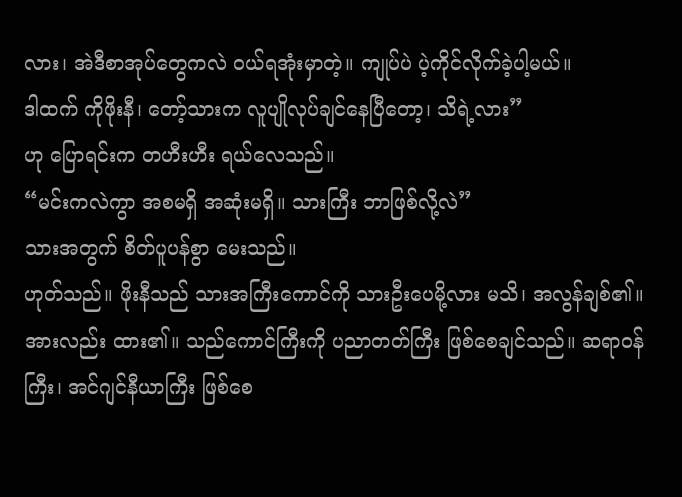လား၊ အဲဒီစာအုပ်တွေကလဲ ဝယ်ရအုံးမှာတဲ့။ ကျုပ်ပဲ ပဲ့ကိုင်လိုက်ခဲ့ပါ့မယ်။
ဒါထက် ကိုဖိုးနီ၊ တော့်သားက လူပျိုလုပ်ချင်နေပြီတော့၊ သိရဲ့လား”
ဟု ပြောရင်းက တဟီးဟီး ရယ်လေသည်။
“မင်းကလဲကွာ အစမရှိ အဆုံးမရှိ။ သားကြီး ဘာဖြစ်လို့လဲ”
သားအတွက် စိတ်ပူပန်စွာ မေးသည်။
ဟုတ်သည်။ ဖိုးနီသည် သားအကြီးကောင်ကို သားဦးပေမို့လား မသိ၊ အလွန်ချစ်၏။ အားလည်း ထား၏။ သည်ကောင်ကြီးကို ပညာတတ်ကြီး ဖြစ်စေချင်သည်။ ဆရာဝန်ကြီး၊ အင်ဂျင်နီယာကြီး ဖြစ်စေ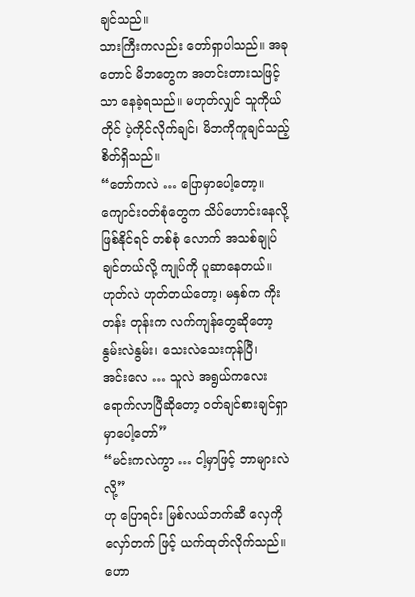ချင်သည်။
သားကြီးကလည်း တော်ရှာပါသည်။ အခုတောင် မိဘတွေက အတင်းတားသဖြင့်သာ နေခဲ့ရသည်။ မဟုတ်လျှင် သူကိုယ်တိုင် ပဲ့ကိုင်လိုက်ချင်၊ မိဘကိုကူချင်သည့် စိတ်ရှိသည်။
“တော်ကလဲ … ပြောမှာပေါ့တော့။ ကျောင်းဝတ်စုံတွေက သိပ်ဟောင်းနေလို့ ဖြစ်နိုင်ရင် တစ်စုံ လောက် အသစ်ချုပ်ချင်တယ်လို့ ကျုပ်ကို ပူဆာနေတယ်။ ဟုတ်လဲ ဟုတ်တယ်တော့၊ မနှစ်က ကိုးတန်း တုန်းက လက်ကျန်တွေဆိုတော့ နွမ်းလဲနွမ်း၊ သေးလဲသေးကုန်ပြီ၊
အင်းလေ … သူလဲ အရွယ်ကလေး ရောက်လာပြီဆိုတော့ ဝတ်ချင်စားချင်ရှာမှာပေါ့တော်”
“မင်းကလဲကွာ … ငါ့မှာဖြင့် ဘာများလဲလို့”
ဟု ပြောရင်း မြစ်လယ်ဘက်ဆီ လှေကို လှော်တက် ဖြင့် ယက်ထုတ်လိုက်သည်။
ဟော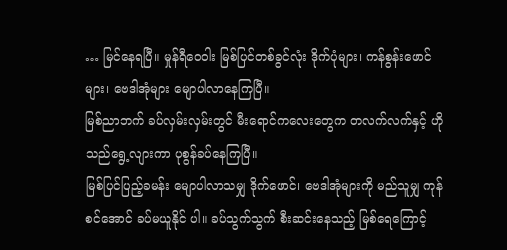… မြင်နေရပြီ။ မှုန်ရီဝေဝါး မြစ်ပြင်တစ်ခွင်လုံး ဒိုက်ပုံများ၊ ကန်စွန်းဖောင်များ၊ ဗေဒါအုံများ မျောပါလာနေကြပြီ။
မြစ်ညာဘက် ခပ်လှမ်းလှမ်းတွင် မီးရောင်ကလေးတွေက တလက်လက်နှင့် ဟိုသည်ရွေ့လျားကာ ပုစွန်ခပ်နေကြပြီ။
မြစ်ပြင်ပြည့်ခမန်း မျောပါလာသမျှ ဒိုက်ဖောင်၊ ဗေဒါအုံများကို မည်သူမျှ ကုန်စင်အောင် ခပ်မယူနိုင် ပါ။ ခပ်သွက်သွက် စီးဆင်းနေသည့် မြစ်ရေကြောင့်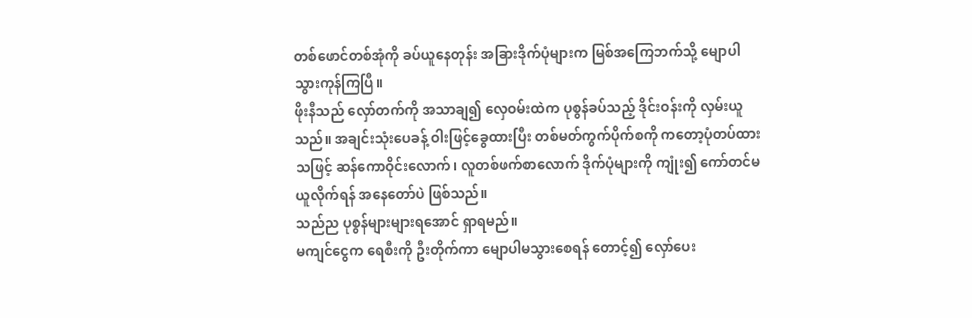တစ်ဖောင်တစ်အုံကို ခပ်ယူနေတုန်း အခြားဒိုက်ပုံများက မြစ်အကြေဘက်သို့ မျောပါသွားကုန်ကြပြီ။
ဖိုးနီသည် လှော်တက်ကို အသာချ၍ လှေဝမ်းထဲက ပုစွန်ခပ်သည့် ဒိုင်းဝန်းကို လှမ်းယူသည်။ အချင်းသုံးပေခန့် ဝါးဖြင့်ခွေထားပြီး တစ်မတ်ကွက်ပိုက်စကို ကတော့ပုံတပ်ထားသဖြင့် ဆန်ကောဝိုင်းလောက်၊ လူတစ်ဖက်စာလောက် ဒိုက်ပုံများကို ကျုံး၍ ကော်တင်မယူလိုက်ရန် အနေတော်ပဲ ဖြစ်သည်။
သည်ည ပုစွန်များများရအောင် ရှာရမည်။
မကျင်ငွေက ရေစီးကို ဦးတိုက်ကာ မျောပါမသွားစေရန် တောင့်၍ လှော်ပေး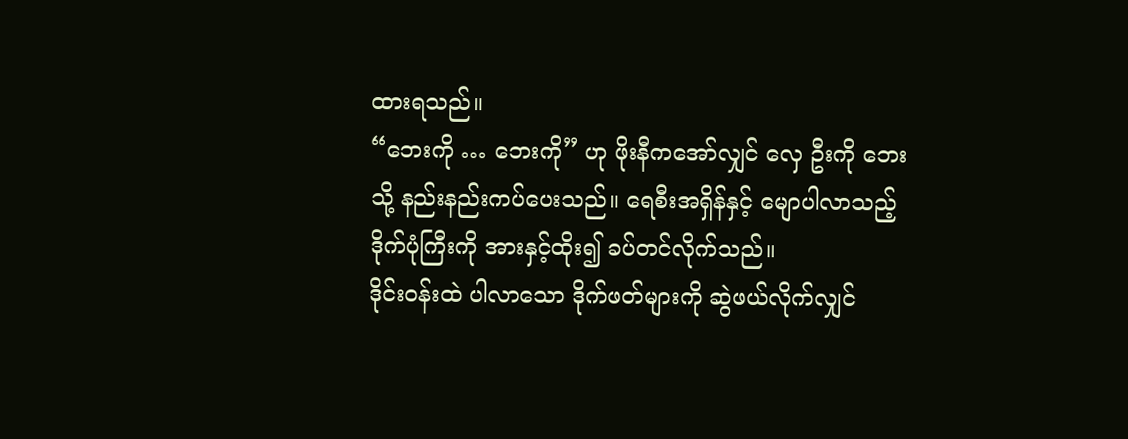ထားရသည်။
“ဘေးကို … ဘေးကို” ဟု ဖိုးနီကအော်လျှင် လှေ ဦးကို ဘေးသို့ နည်းနည်းကပ်ပေးသည်။ ရေစီးအရှိန်နှင့် မျောပါလာသည့် ဒိုက်ပုံကြီးကို အားနှင့်ထိုး၍ ခပ်တင်လိုက်သည်။
ဒိုင်းဝန်းထဲ ပါလာသော ဒိုက်ဖတ်များကို ဆွဲဖယ်လိုက်လျှင်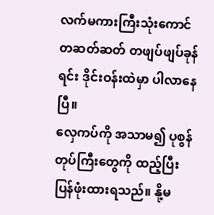လက်မကားကြီးသုံးကောင် တဆတ်ဆတ် တဖျပ်ဖျပ်ခုန်ရင်း ဒိုင်းဝန်းထဲမှာ ပါလာနေပြီ။
လှေကပ်ကို အသာမ၍ ပုစွန်တုပ်ကြီးတွေကို ထည့်ပြီး ပြန်ဖုံးထားရသည်။ နို့မ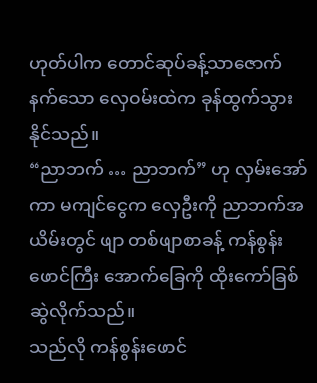ဟုတ်ပါက တောင်ဆုပ်ခန့်သာဇောက်နက်သော လှေဝမ်းထဲက ခုန်ထွက်သွားနိုင်သည်။
“ညာဘက် … ညာဘက်” ဟု လှမ်းအော်ကာ မကျင်ငွေက လှေဦးကို ညာဘက်အယိမ်းတွင် ဖျာ တစ်ဖျာစာခန့် ကန်စွန်းဖောင်ကြီး အောက်ခြေကို ထိုးကော်ခြစ်ဆွဲလိုက်သည်။
သည်လို ကန်စွန်းဖောင်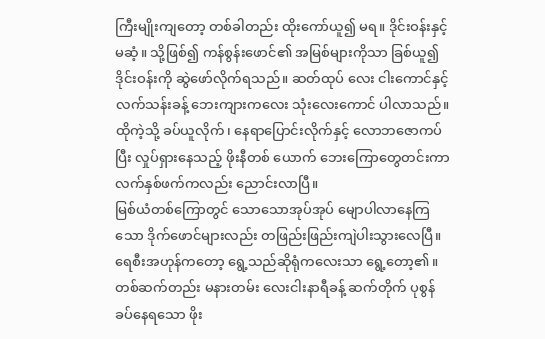ကြီးမျိုးကျတော့ တစ်ခါတည်း ထိုးကော်ယူ၍ မရ။ ဒိုင်းဝန်းနှင့် မဆံ့။ သို့ဖြစ်၍ ကန်စွန်းဖောင်၏ အမြစ်များကိုသာ ခြစ်ယူ၍ ဒိုင်းဝန်းကို ဆွဲဖော်လိုက်ရသည်။ ဆတ်ထုပ် လေး ငါးကောင်နှင့် လက်သန်းခန့် ဘေးကျားကလေး သုံးလေးကောင် ပါလာသည်။
ထိုကဲ့သို့ ခပ်ယူလိုက်၊ နေရာပြောင်းလိုက်နှင့် လောဘဇောကပ်ပြီး လှုပ်ရှားနေသည့် ဖိုးနီတစ် ယောက် ဘေးကြောတွေတင်းကာ လက်နှစ်ဖက်ကလည်း ညောင်းလာပြီ။
မြစ်ယံတစ်ကြောတွင် သောသောအုပ်အုပ် မျောပါလာနေကြသော ဒိုက်ဖောင်များလည်း တဖြည်းဖြည်းကျဲပါးသွားလေပြီ။ ရေစီးအဟုန်ကတော့ ရွေ့သည်ဆိုရုံကလေးသာ ရွေ့တော့၏။
တစ်ဆက်တည်း မနားတမ်း လေးငါးနာရီခန့် ဆက်တိုက် ပုစွန်ခပ်နေရသော ဖိုး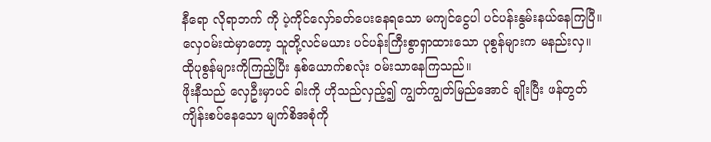နီရော လိုရာဘက် ကို ပဲ့ကိုင်လှော်ခတ်ပေးနေရသော မကျင်ငွေပါ ပင်ပန်းနွမ်းနယ်နေကြပြီ။
လှေဝမ်းထဲမှာတော့ သူတို့လင်မယား ပင်ပန်းကြီးစွာရှာထားသော ပုစွန်များက မနည်းလှ။ ထိုပုစွန်များကိုကြည့်ပြီး နှစ်ယောက်စလုံး ဝမ်းသာနေကြသည်။
ဖိုးနီသည် လှေဦးမှာပင် ခါးကို ဟိုသည်လှည့်၍ ကျွတ်ကျွတ်မြည်အောင် ချိုးပြီး ဖန်တွတ်ကျိန်းစပ်နေသော မျက်စိအစုံကို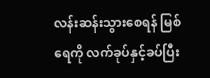လန်းဆန်းသွားစေရန် မြစ်ရေကို လက်ခုပ်နှင့်ခပ်ပြီး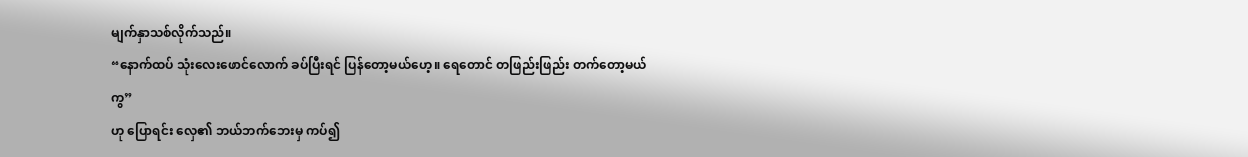မျက်နှာသစ်လိုက်သည်။
“နောက်ထပ် သုံးလေးဖောင်လောက် ခပ်ပြီးရင် ပြန်တော့မယ်ဟေ့။ ရေတောင် တဖြည်းဖြည်း တက်တော့မယ်ကွ”
ဟု ပြောရင်း လှေ၏ ဘယ်ဘက်ဘေးမှ ကပ်၍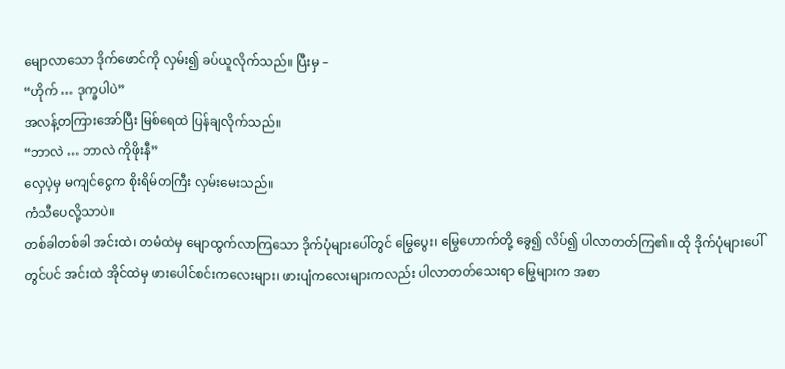မျောလာသော ဒိုက်ဖောင်ကို လှမ်း၍ ခပ်ယူလိုက်သည်။ ပြီးမှ –
“ဟိုက် … ဒုက္ခပါပဲ”
အလန့်တကြားအော်ပြီး မြစ်ရေထဲ ပြန်ချလိုက်သည်။
“ဘာလဲ … ဘာလဲ ကိုဖိုးနီ”
လှေပဲ့မှ မကျင်ငွေက စိုးရိမ်တကြီး လှမ်းမေးသည်။
ကံသီပေလို့သာပဲ။
တစ်ခါတစ်ခါ အင်းထဲ၊ တမံထဲမှ မျောထွက်လာကြသော ဒိုက်ပုံများပေါ်တွင် မြွေပွေး၊ မြွေဟောက်တို့ ခွေ၍ လိပ်၍ ပါလာတတ်ကြ၏။ ထို ဒိုက်ပုံများပေါ်တွင်ပင် အင်းထဲ အိုင်ထဲမှ ဖားပေါင်စင်းကလေးများ၊ ဖားပျံကလေးများကလည်း ပါလာတတ်သေးရာ မြွေများက အစာ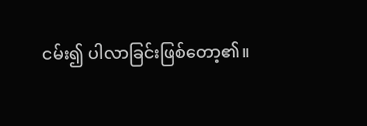ငမ်း၍ ပါလာခြင်းဖြစ်တော့၏။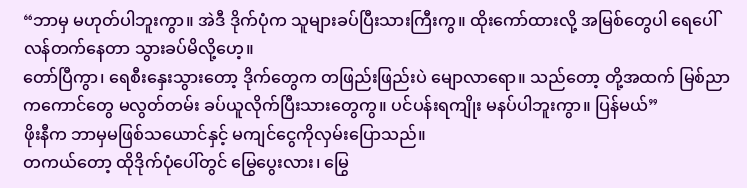“ဘာမှ မဟုတ်ပါဘူးကွာ။ အဲဒီ ဒိုက်ပုံက သူများခပ်ပြီးသားကြီးကွ။ ထိုးကော်ထားလို့ အမြစ်တွေပါ ရေပေါ်လန်တက်နေတာ သွားခပ်မိလို့ဟေ့။
တော်ပြီကွာ၊ ရေစီးနှေးသွားတော့ ဒိုက်တွေက တဖြည်းဖြည်းပဲ မျောလာရော။ သည်တော့ တို့အထက် မြစ်ညာကကောင်တွေ မလွတ်တမ်း ခပ်ယူလိုက်ပြီးသားတွေကွ။ ပင်ပန်းရကျိုး မနပ်ပါဘူးကွာ။ ပြန်မယ်”
ဖိုးနီက ဘာမှမဖြစ်သယောင်နှင့် မကျင်ငွေကိုလှမ်းပြောသည်။
တကယ်တော့ ထိုဒိုက်ပုံပေါ်တွင် မြွေပွေးလား၊ မြွေ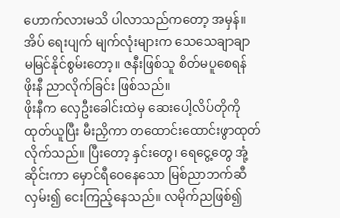ဟောက်လားမသိ ပါလာသည်ကတော့ အမှန်။ အိပ် ရေးပျက် မျက်လုံးများက သေသေချာချာ မမြင်နိုင်စွမ်းတော့။ ဇနီးဖြစ်သူ စိတ်မပူစေရန် ဖိုးနီ ညာလိုက်ခြင်း ဖြစ်သည်။
ဖိုးနီက လှေဦးခေါင်းထဲမှ ဆေးပေါ့လိပ်တိုကို ထုတ်ယူပြီး မီးညှိကာ တထောင်းထောင်းဖွာထုတ်လိုက်သည်။ ပြီးတော့ နှင်းတွေ၊ ရေငွေ့တွေ အုံ့ဆိုင်းကာ မှောင်ရီဝေနေသော မြစ်ညာဘက်ဆီ လှမ်း၍ ငေးကြည့်နေသည်။ လမိုက်ညဖြစ်၍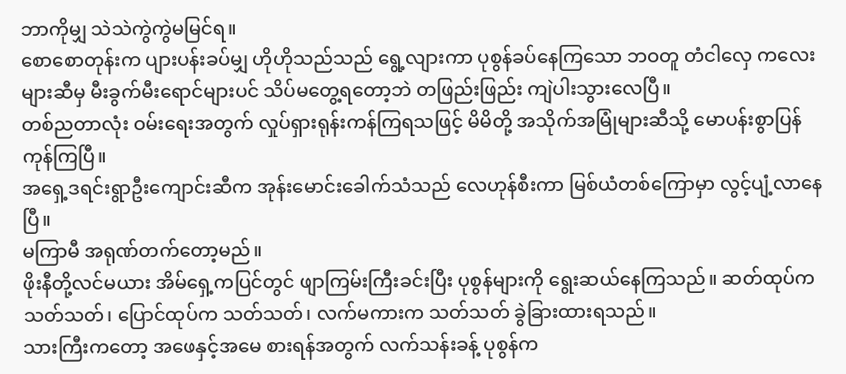ဘာကိုမျှ သဲသဲကွဲကွဲမမြင်ရ။
စောစောတုန်းက ပျားပန်းခပ်မျှ ဟိုဟိုသည်သည် ရွေ့လျားကာ ပုစွန်ခပ်နေကြသော ဘဝတူ တံငါလှေ ကလေးများဆီမှ မီးခွက်မီးရောင်များပင် သိပ်မတွေ့ရတော့ဘဲ တဖြည်းဖြည်း ကျဲပါးသွားလေပြီ။
တစ်ညတာလုံး ဝမ်းရေးအတွက် လှုပ်ရှားရုန်းကန်ကြရသဖြင့် မိမိတို့ အသိုက်အမြုံများဆီသို့ မောပန်းစွာပြန်ကုန်ကြပြီ။
အရှေ့ဒရင်းရွာဦးကျောင်းဆီက အုန်းမောင်းခေါက်သံသည် လေဟုန်စီးကာ မြစ်ယံတစ်ကြောမှာ လွင့်ပျံ့လာနေပြီ။
မကြာမီ အရုဏ်တက်တော့မည်။
ဖိုးနီတို့လင်မယား အိမ်ရှေ့ကပြင်တွင် ဖျာကြမ်းကြီးခင်းပြီး ပုစွန်များကို ရွေးဆယ်နေကြသည်။ ဆတ်ထုပ်က သတ်သတ်၊ ပြောင်ထုပ်က သတ်သတ်၊ လက်မကားက သတ်သတ် ခွဲခြားထားရသည်။
သားကြီးကတော့ အဖေနှင့်အမေ စားရန်အတွက် လက်သန်းခန့် ပုစွန်က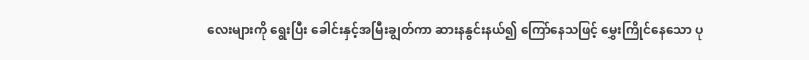လေးများကို ရွေးပြီး ခေါင်းနှင့်အမြီးချွတ်ကာ ဆားနနွင်းနယ်၍ ကြော်နေသဖြင့် မွှေးကြိုင်နေသော ပု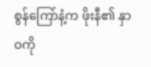စွန်ကြော်နံ့က ဖိုးနီ၏ နှာဝကို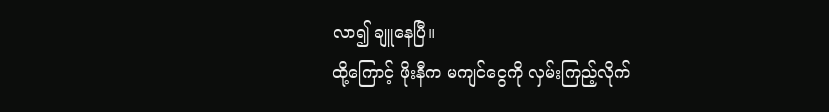လာ၍ ချူနေပြီ။
ထို့ကြောင့် ဖိုးနီက မကျင်ငွေကို လှမ်းကြည့်လိုက်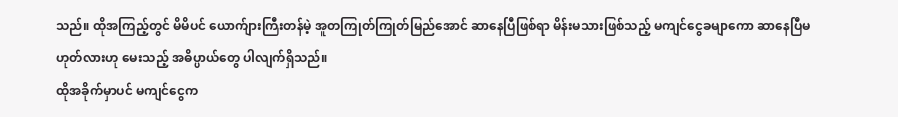သည်။ ထိုအကြည့်တွင် မိမိပင် ယောက်ျားကြီးတန်မဲ့ အူတကြုတ်ကြုတ်မြည်အောင် ဆာနေပြီဖြစ်ရာ မိန်းမသားဖြစ်သည့် မကျင်ငွေခမျာကော ဆာနေပြီမဟုတ်လားဟု မေးသည့် အဓိပ္ပာယ်တွေ ပါလျက်ရှိသည်။
ထိုအခိုက်မှာပင် မကျင်ငွေက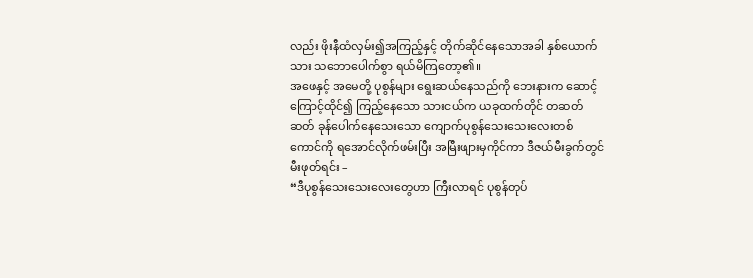လည်း ဖိုးနီထံလှမ်း၍အကြည့်နှင့် တိုက်ဆိုင်နေသောအခါ နှစ်ယောက်သား သဘောပေါက်စွာ ရယ်မိကြတော့၏။
အဖေနှင့် အမေတို့ ပုစွန်များ ရွေးဆယ်နေသည်ကို ဘေးနားက ဆောင့်ကြောင့်ထိုင်၍ ကြည့်နေသော သားငယ်က ယခုထက်တိုင် တဆတ်ဆတ် ခုန်ပေါက်နေသေးသော ကျောက်ပုစွန်သေးသေးလေးတစ် ကောင်ကို ရအောင်လိုက်ဖမ်းပြီး အမြီးဖျားမှကိုင်ကာ ဒီဇယ်မီးခွက်တွင် မီးဖုတ်ရင်း –
“ဒီပုစွန်သေးသေးလေးတွေဟာ ကြီးလာရင် ပုစွန်တုပ်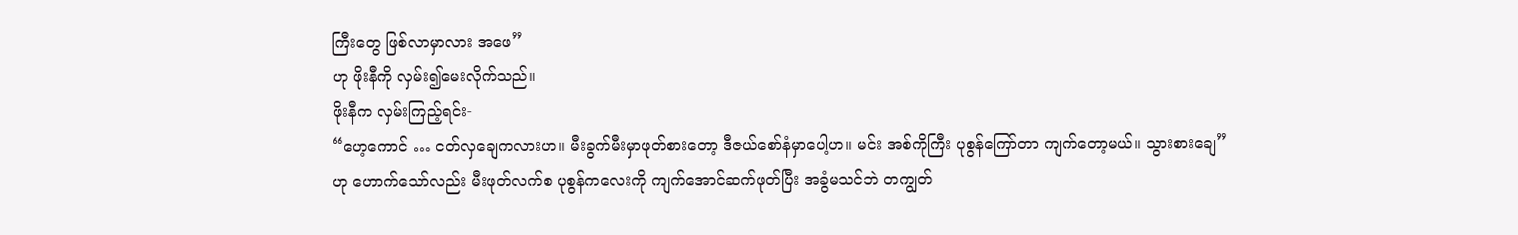ကြီးတွေ ဖြစ်လာမှာလား အဖေ”
ဟု ဖိုးနီကို လှမ်း၍မေးလိုက်သည်။
ဖိုးနီက လှမ်းကြည့်ရင်း-
“ဟေ့ကောင် … ငတ်လှချေကလားဟ။ မီးခွက်မီးမှာဖုတ်စားတော့ ဒီဇယ်စော်နံမှာပေါ့ဟ။ မင်း အစ်ကိုကြီး ပုစွန်ကြော်တာ ကျက်တော့မယ်။ သွားစားချေ”
ဟု ဟောက်သော်လည်း မီးဖုတ်လက်စ ပုစွန်ကလေးကို ကျက်အောင်ဆက်ဖုတ်ပြီး အခွံမသင်ဘဲ တကျွတ်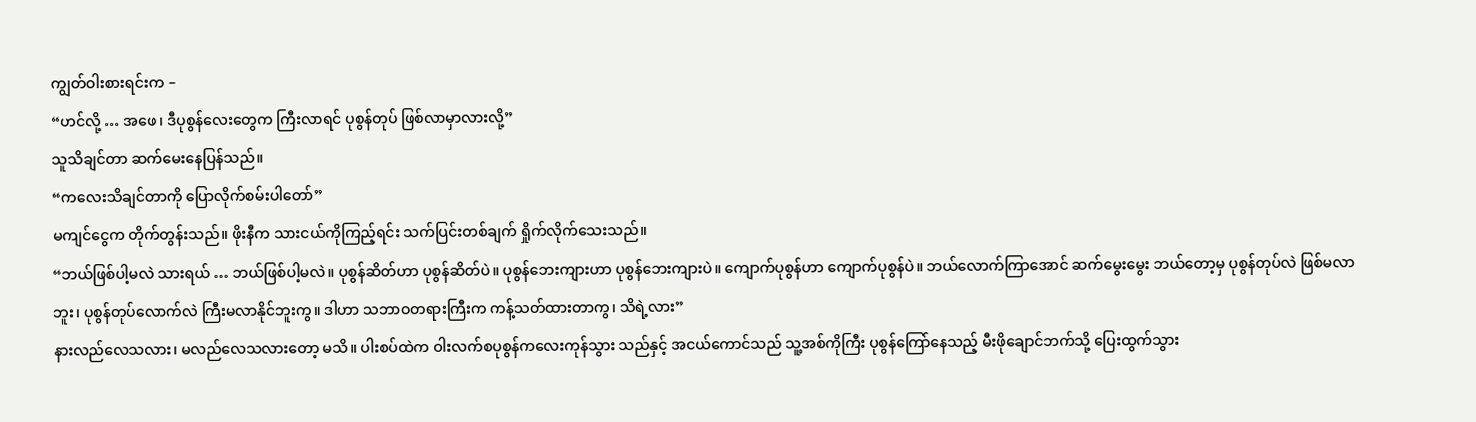ကျွတ်ဝါးစားရင်းက –
“ဟင်လို့ … အဖေ၊ ဒီပုစွန်လေးတွေက ကြီးလာရင် ပုစွန်တုပ် ဖြစ်လာမှာလားလို့”
သူသိချင်တာ ဆက်မေးနေပြန်သည်။
“ကလေးသိချင်တာကို ပြောလိုက်စမ်းပါတော်”
မကျင်ငွေက တိုက်တွန်းသည်။ ဖိုးနီက သားငယ်ကိုကြည့်ရင်း သက်ပြင်းတစ်ချက် ရှိုက်လိုက်သေးသည်။
“ဘယ်ဖြစ်ပါ့မလဲ သားရယ် … ဘယ်ဖြစ်ပါ့မလဲ။ ပုစွန်ဆိတ်ဟာ ပုစွန်ဆိတ်ပဲ။ ပုစွန်ဘေးကျားဟာ ပုစွန်ဘေးကျားပဲ။ ကျောက်ပုစွန်ဟာ ကျောက်ပုစွန်ပဲ။ ဘယ်လောက်ကြာအောင် ဆက်မွေးမွေး ဘယ်တော့မှ ပုစွန်တုပ်လဲ ဖြစ်မလာဘူး၊ ပုစွန်တုပ်လောက်လဲ ကြီးမလာနိုင်ဘူးကွ။ ဒါဟာ သဘာဝတရားကြီးက ကန့်သတ်ထားတာကွ၊ သိရဲ့လား”
နားလည်လေသလား၊ မလည်လေသလားတော့ မသိ။ ပါးစပ်ထဲက ဝါးလက်စပုစွန်ကလေးကုန်သွား သည်နှင့် အငယ်ကောင်သည် သူ့အစ်ကိုကြီး ပုစွန်ကြော်နေသည့် မီးဖိုချောင်ဘက်သို့ ပြေးထွက်သွား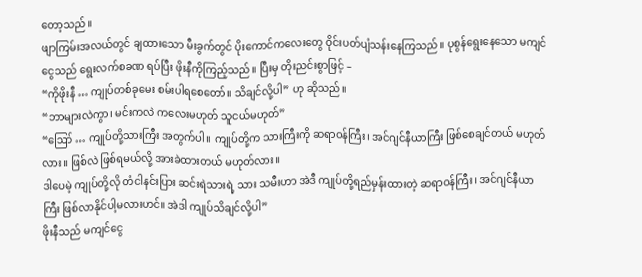တော့သည်။
ဖျာကြမ်းအလယ်တွင် ချထားသော မီးခွက်တွင် ပိုးကောင်ကလေးတွေ ဝိုင်းပတ်ပျံသန်းနေကြသည်။ ပုစွန်ရွေးနေသော မကျင်ငွေသည် ရွေးလက်စခဏ ရပ်ပြီး ဖိုးနီကိုကြည့်သည်။ ပြီးမှ တိုးညင်းစွာဖြင့် –
“ကိုဖိုးနီ … ကျုပ်တစ်ခုမေး စမ်းပါရစေတော်။ သိချင်လို့ပါ” ဟု ဆိုသည်။
“ဘာများလဲကွာ၊ မင်းကလဲ ကလေးမဟုတ် သူငယ်မဟုတ်”
“ဪ … ကျုပ်တို့သားကြီး အတွက်ပါ။ ကျုပ်တို့က သားကြီးကို ဆရာဝန်ကြီး၊ အင်ဂျင်နီယာကြီး ဖြစ်စေချင်တယ် မဟုတ်လား။ ဖြစ်လဲ ဖြစ်ရမယ်လို့ အားခဲထားတယ် မဟုတ်လား။
ဒါပေမဲ့ ကျုပ်တို့လို တံငါနင်းပြား ဆင်းရဲသားရဲ့ သား သမီးဟာ အဲဒီ ကျုပ်တို့ရည်မှန်းထားတဲ့ ဆရာဝန်ကြီး၊ အင်ဂျင်နီယာကြီး ဖြစ်လာနိုင်ပါ့မလားဟင်။ အဲဒါ ကျုပ်သိချင်လို့ပါ”
ဖိုးနီသည် မကျင်ငွေ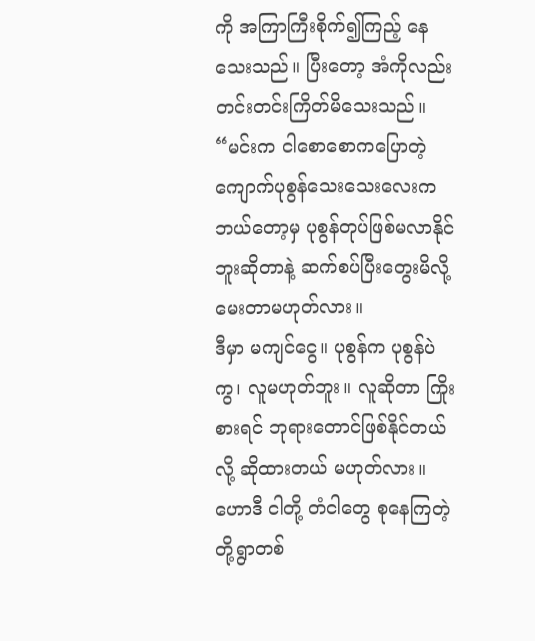ကို အကြာကြီးစိုက်၍ကြည့် နေသေးသည်။ ပြီးတော့ အံကိုလည်း တင်းတင်းကြိတ်မိသေးသည်။
“မင်းက ငါစောစောကပြောတဲ့ ကျောက်ပုစွန်သေးသေးလေးက ဘယ်တော့မှ ပုစွန်တုပ်ဖြစ်မလာနိုင် ဘူးဆိုတာနဲ့ ဆက်စပ်ပြီးတွေးမိလို့ မေးတာမဟုတ်လား။
ဒီမှာ မကျင်ငွေ။ ပုစွန်က ပုစွန်ပဲကွ၊ လူမဟုတ်ဘူး။ လူဆိုတာ ကြိုးစားရင် ဘုရားတောင်ဖြစ်နိုင်တယ်လို့ ဆိုထားတယ် မဟုတ်လား။ ဟောဒီ ငါတို့ တံငါတွေ စုနေကြတဲ့ တို့ရွာတစ်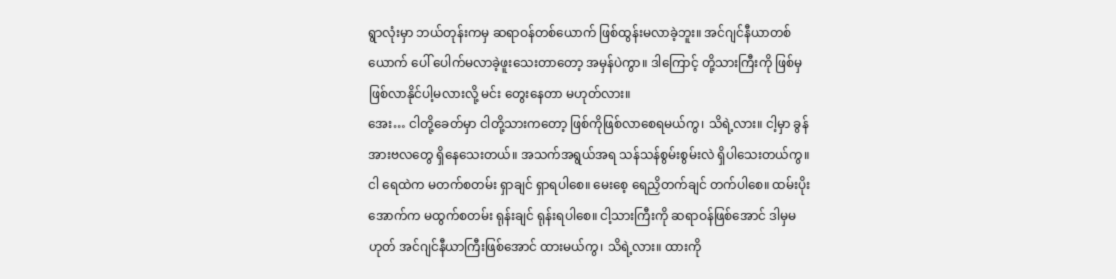ရွာလုံးမှာ ဘယ်တုန်းကမှ ဆရာဝန်တစ်ယောက် ဖြစ်ထွန်းမလာခဲ့ဘူး။ အင်ဂျင်နီယာတစ်ယောက် ပေါ် ပေါက်မလာခဲ့ဖူးသေးတာတော့ အမှန်ပဲကွာ။ ဒါကြောင့် တို့သားကြီးကို ဖြစ်မှ ဖြစ်လာနိုင်ပါ့မလားလို့ မင်း တွေးနေတာ မဟုတ်လား။
အေး… ငါတို့ခေတ်မှာ ငါတို့သားကတော့ ဖြစ်ကိုဖြစ်လာစေရမယ်ကွ၊ သိရဲ့လား။ ငါ့မှာ ခွန်အားဗလတွေ ရှိနေသေးတယ်။ အသက်အရွယ်အရ သန်သန်စွမ်းစွမ်းလဲ ရှိပါသေးတယ်ကွ။
ငါ ရေထဲက မတက်စတမ်း ရှာချင် ရှာရပါစေ။ မေးစေ့ ရေညှိတက်ချင် တက်ပါစေ။ ထမ်းပိုးအောက်က မထွက်စတမ်း ရုန်းချင် ရုန်းရပါစေ။ ငါ့သားကြီးကို ဆရာဝန်ဖြစ်အောင် ဒါမှမဟုတ် အင်ဂျင်နီယာကြီးဖြစ်အောင် ထားမယ်ကွ၊ သိရဲ့လား။ ထားကို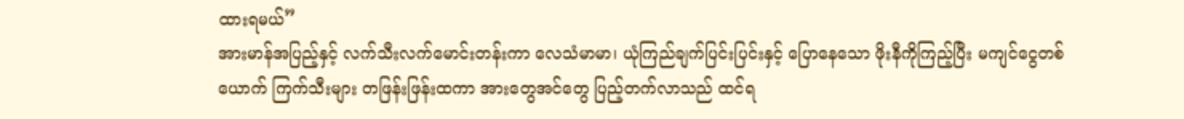ထားရမယ်”
အားမာန်အပြည့်နှင့် လက်သီးလက်မောင်းတန်းကာ လေသံမာမာ၊ ယုံကြည်ချက်ပြင်းပြင်းနှင့် ပြောနေသော ဖိုးနီကိုကြည့်ပြီး မကျင်ငွေတစ်ယောက် ကြက်သီးများ တဖြန်းဖြန်းထကာ အားတွေအင်တွေ ပြည့်တက်လာသည် ထင်ရ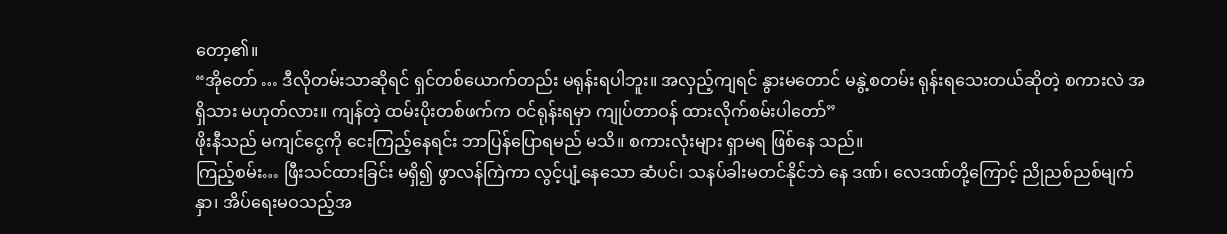တော့၏။
“အိုတော် … ဒီလိုတမ်းသာဆိုရင် ရှင်တစ်ယောက်တည်း မရုန်းရပါဘူး။ အလှည့်ကျရင် နွားမတောင် မနွဲ့စတမ်း ရုန်းရသေးတယ်ဆိုတဲ့ စကားလဲ အရှိသား မဟုတ်လား။ ကျန်တဲ့ ထမ်းပိုးတစ်ဖက်က ဝင်ရုန်းရမှာ ကျုပ်တာဝန် ထားလိုက်စမ်းပါတော်”
ဖိုးနီသည် မကျင်ငွေကို ငေးကြည့်နေရင်း ဘာပြန်ပြောရမည် မသိ။ စကားလုံးများ ရှာမရ ဖြစ်နေ သည်။
ကြည့်စမ်း… ဖြီးသင်ထားခြင်း မရှိ၍ ဖွာလန်ကြဲကာ လွင့်ပျံ့နေသော ဆံပင်၊ သနပ်ခါးမတင်နိုင်ဘဲ နေ ဒဏ်၊ လေဒဏ်တို့ကြောင့် ညိုညစ်ညစ်မျက်နှာ၊ အိပ်ရေးမဝသည့်အ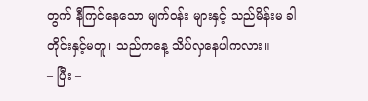တွက် နီကြင်နေသော မျက်ဝန်း များနှင့် သည်မိန်းမ ခါတိုင်းနှင့်မတူ၊ သည်ကနေ့ သိပ်လှနေပါကလား။
– ပြီး –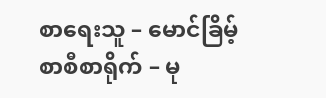စာရေးသူ – မောင်ခြိမ့်
စာစီစာရိုက် – မု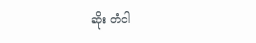ဆိုး တံငါ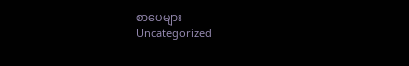စာပေများ
Uncategorized